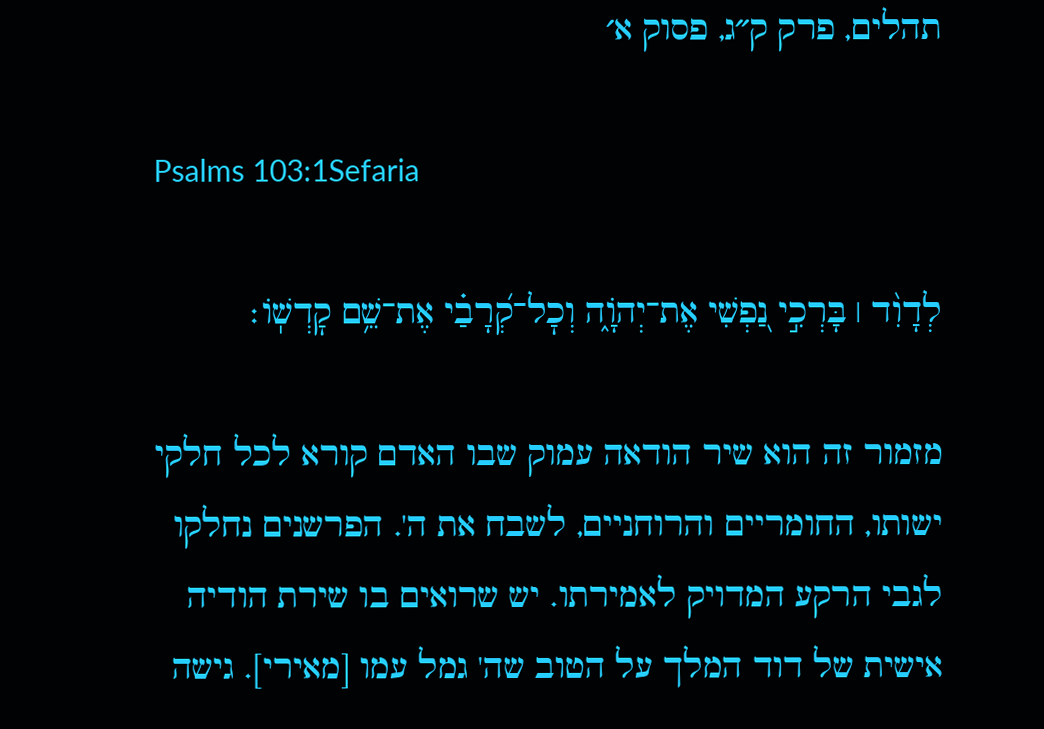תהלים, פרק ק״ג, פסוק א׳

Psalms 103:1Sefaria

לְדָוִ֨ד ׀ בָּרְכִ֣י נַ֭פְשִׁי אֶת־יְהֹוָ֑ה וְכׇל־קְ֝רָבַ֗י אֶת־שֵׁ֥ם קׇדְשֽׁוֹ׃

מזמור זה הוא שיר הודאה עמוק שבו האדם קורא לכל חלקי ישותו, החומריים והרוחניים, לשבח את ה'. הפרשנים נחלקו לגבי הרקע המדויק לאמירתו. יש שרואים בו שירת הודיה אישית של דוד המלך על הטוב שה' גמל עמו [מאירי]. גישה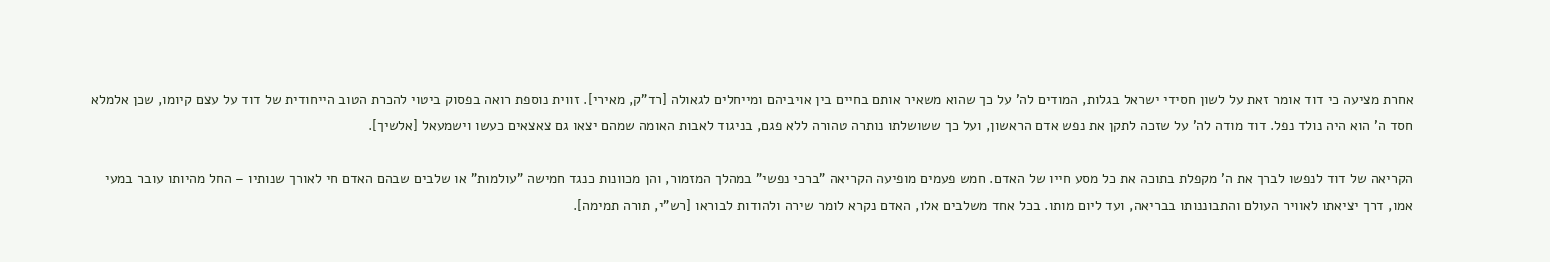אחרת מציעה כי דוד אומר זאת על לשון חסידי ישראל בגלות, המודים לה' על כך שהוא משאיר אותם בחיים בין אויביהם ומייחלים לגאולה [רד"ק, מאירי]. זווית נוספת רואה בפסוק ביטוי להכרת הטוב הייחודית של דוד על עצם קיומו, שכן אלמלא חסד ה' הוא היה נולד נפל. דוד מודה לה' על שזכה לתקן את נפש אדם הראשון, ועל כך ששושלתו נותרה טהורה ללא פגם, בניגוד לאבות האומה שמהם יצאו גם צאצאים כעשו וישמעאל [אלשיך].

הקריאה של דוד לנפשו לברך את ה' מקפלת בתוכה את כל מסע חייו של האדם. חמש פעמים מופיעה הקריאה "ברכי נפשי" במהלך המזמור, והן מכוונות כנגד חמישה "עולמות" או שלבים שבהם האדם חי לאורך שנותיו – החל מהיותו עובר במעי אמו, דרך יציאתו לאוויר העולם והתבוננותו בבריאה, ועד ליום מותו. בכל אחד משלבים אלו, האדם נקרא לומר שירה ולהודות לבוראו [רש"י, תורה תמימה].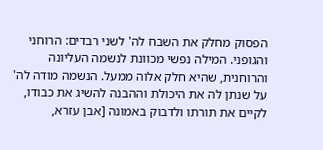הפסוק מחלק את השבח לה' לשני רבדים: הרוחני והגופני. המילה נפשי מכוונת לנשמה העליונה והרוחנית, שהיא חלק אלוה ממעל. הנשמה מודה לה' על שנתן לה את היכולת וההבנה להשיג את כבודו, לקיים את תורתו ולדבוק באמונה [אבן עזרא,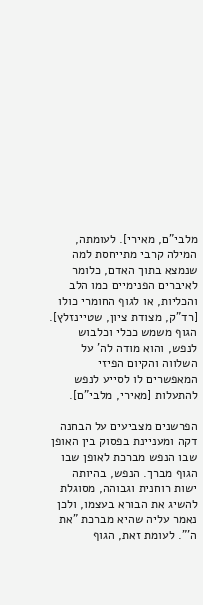מלבי"ם, מאירי]. לעומתה, המילה קרבי מתייחסת למה שנמצא בתוך האדם, כלומר לאיברים הפנימיים כמו הלב והכליות, או לגוף החומרי כולו [רד"ק, מצודת ציון, שטיינזלץ]. הגוף משמש ככלי וכלבוש לנפש, והוא מודה לה' על השלווה והקיום הפיזי המאפשרים לו לסייע לנפש להתעלות [מאירי, מלבי"ם].

הפרשנים מצביעים על הבחנה דקה ומעניינת בפסוק בין האופן שבו הנפש מברכת לאופן שבו הגוף מברך. הנפש, בהיותה ישות רוחנית וגבוהה, מסוגלת להשיג את הבורא בעצמו, ולכן נאמר עליה שהיא מברכת "את ה'". לעומת זאת, הגוף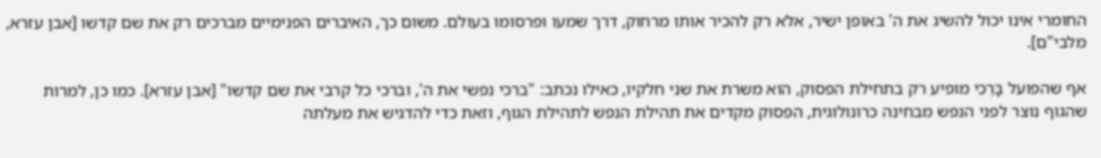החומרי אינו יכול להשיג את ה' באופן ישיר, אלא רק להכיר אותו מרחוק, דרך שמעו ופרסומו בעולם. משום כך, האיברים הפנימיים מברכים רק את שם קדשו [אבן עזרא, מלבי"ם].

אף שהפועל בָּרְכִי מופיע רק בתחילת הפסוק, הוא משרת את שני חלקיו, כאילו נכתב: "ברכי נפשי את ה', וברכי כל קרבי את שם קדשו" [אבן עזרא]. כמו כן, למרות שהגוף נוצר לפני הנפש מבחינה כרונולוגית, הפסוק מקדים את תהילת הנפש לתהילת הגוף, וזאת כדי להדגיש את מעלתה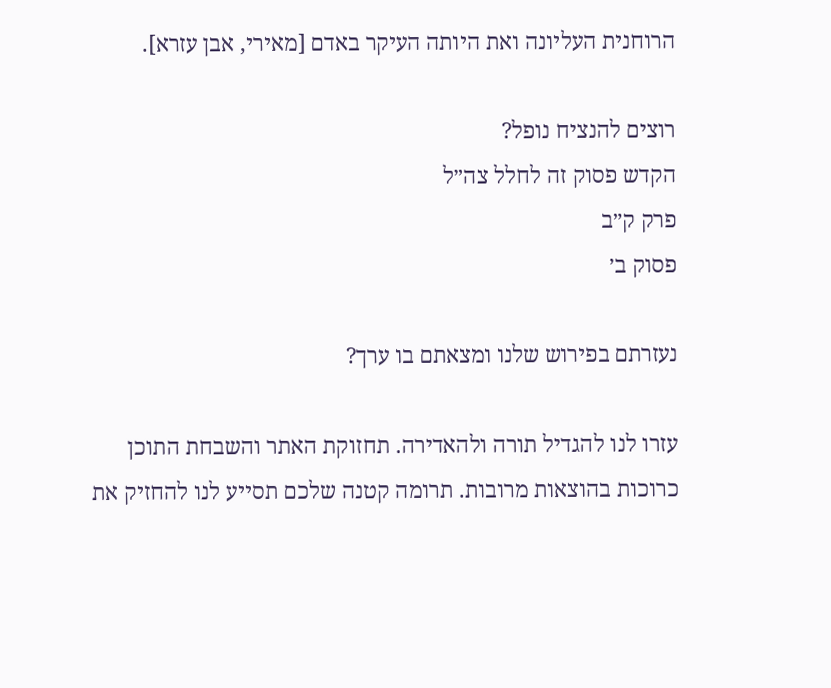הרוחנית העליונה ואת היותה העיקר באדם [מאירי, אבן עזרא].

רוצים להנציח נופל?
הקדש פסוק זה לחלל צה״ל
פרק ק״ב
פסוק ב׳

נעזרתם בפירוש שלנו ומצאתם בו ערך?

עזרו לנו להגדיל תורה ולהאדירה. תחזוקת האתר והשבחת התוכן כרוכות בהוצאות מרובות. תרומה קטנה שלכם תסייע לנו להחזיק את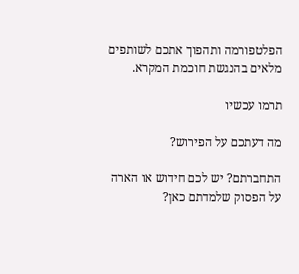הפלטפורמה ותהפוך אתכם לשותפים מלאים בהנגשת חוכמת המקרא.

תרמו עכשיו

מה דעתכם על הפירוש?

התחברתם? יש לכם חידוש או הארה על הפסוק שלמדתם כאן?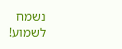נשמח לשמוע!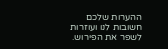ההערות שלכם חשובות לנו ועוזרות לשפר את הפירוש.